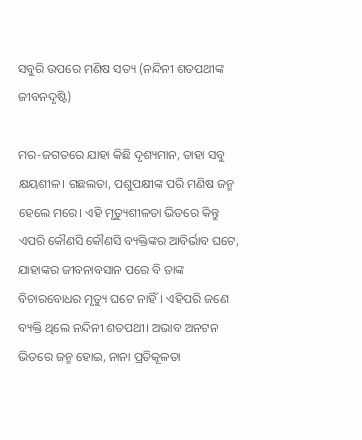ସବୁରି ଉପରେ ମଣିଷ ସତ୍ୟ (ନନ୍ଦିନୀ ଶତପଥୀଙ୍କ ଜୀବନଦୃଷ୍ଟି)

ମର-ଜଗତରେ ଯାହା କିଛି ଦୃଶ୍ୟମାନ, ତାହା ସବୁ କ୍ଷୟଶୀଳ। ଗଛଲତା, ପଶୁପକ୍ଷୀଙ୍କ ପରି ମଣିଷ ଜନ୍ମ ହେଲେ ମରେ। ଏହି ମୃତ୍ୟୁଶୀଳତା ଭିତରେ କିନ୍ତୁ ଏପରି କୌଣସି କୌଣସି ବ୍ୟକ୍ତିଙ୍କର ଆବିର୍ଭାବ ଘଟେ, ଯାହାଙ୍କର ଜୀବନାବସାନ ପରେ ବି ତାଙ୍କ ବିଚାରବୋଧର ମୃତ୍ୟୁ ଘଟେ ନାହିଁ। ଏହିପରି ଜଣେ ବ୍ୟକ୍ତି ଥିଲେ ନନ୍ଦିନୀ ଶତପଥୀ। ଅଭାବ ଅନଟନ ଭିତରେ ଜନ୍ମ ହୋଇ, ନାନା ପ୍ରତିକୂଳତା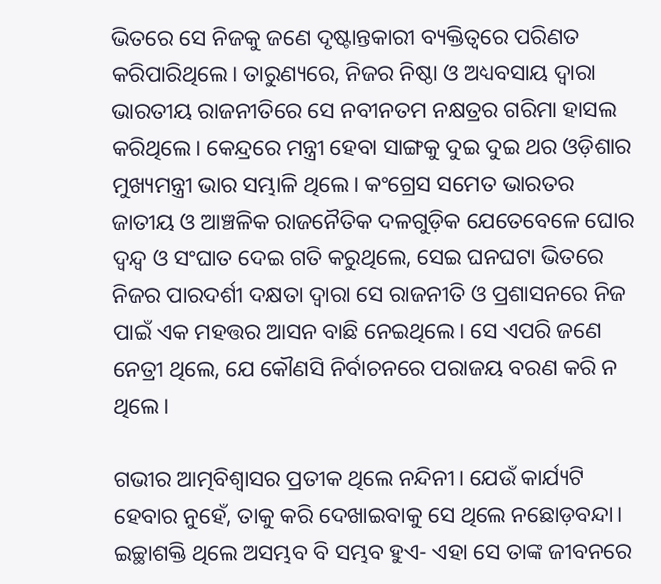ଭିତରେ ସେ ନିଜକୁ ଜଣେ ଦୃଷ୍ଟାନ୍ତକାରୀ ବ୍ୟକ୍ତିତ୍ୱରେ ପରିଣତ କରିପାରିଥିଲେ। ତାରୁଣ୍ୟରେ, ନିଜର ନିଷ୍ଠା ଓ ଅଧ୍ୟବସାୟ ଦ୍ୱାରା ଭାରତୀୟ ରାଜନୀତିରେ ସେ ନବୀନତମ ନକ୍ଷତ୍ରର ଗରିମା ହାସଲ କରିଥିଲେ। କେନ୍ଦ୍ରରେ ମନ୍ତ୍ରୀ ହେବା ସାଙ୍ଗକୁ ଦୁଇ ଦୁଇ ଥର ଓଡ଼ିଶାର ମୁଖ୍ୟମନ୍ତ୍ରୀ ଭାର ସମ୍ଭାଳି ଥିଲେ। କଂଗ୍ରେସ ସମେତ ଭାରତର ଜାତୀୟ ଓ ଆଞ୍ଚଳିକ ରାଜନୈତିକ ଦଳଗୁଡ଼ିକ ଯେତେବେଳେ ଘୋର ଦ୍ୱନ୍ଦ୍ୱ ଓ ସଂଘାତ ଦେଇ ଗତି କରୁଥିଲେ, ସେଇ ଘନଘଟା ଭିତରେ ନିଜର ପାରଦର୍ଶୀ ଦକ୍ଷତା ଦ୍ୱାରା ସେ ରାଜନୀତି ଓ ପ୍ରଶାସନରେ ନିଜ ପାଇଁ ଏକ ମହତ୍ତର ଆସନ ବାଛି ନେଇଥିଲେ। ସେ ଏପରି ଜଣେ ନେତ୍ରୀ ଥିଲେ, ଯେ କୌଣସି ନିର୍ବାଚନରେ ପରାଜୟ ବରଣ କରି ନ ଥିଲେ।

ଗଭୀର ଆତ୍ମବିଶ୍ୱାସର ପ୍ରତୀକ ଥିଲେ ନନ୍ଦିନୀ। ଯେଉଁ କାର୍ଯ୍ୟଟି ହେବାର ନୁହେଁ, ତାକୁ କରି ଦେଖାଇବାକୁ ସେ ଥିଲେ ନଛୋଡ଼ବନ୍ଦା। ଇଚ୍ଛାଶକ୍ତି ଥିଲେ ଅସମ୍ଭବ ବି ସମ୍ଭବ ହୁଏ- ଏହା ସେ ତାଙ୍କ ଜୀବନରେ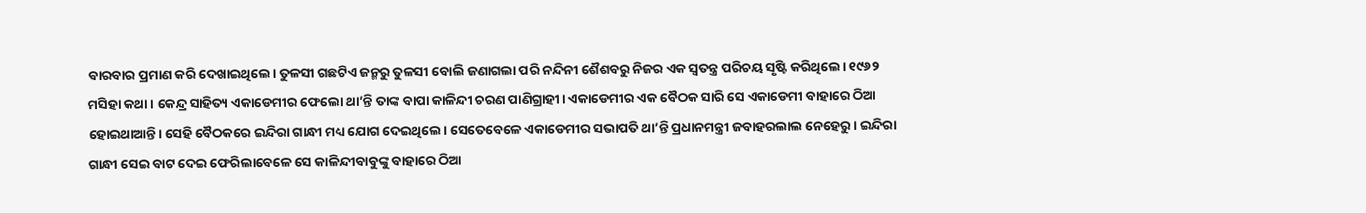ବାରବାର ପ୍ରମାଣ କରି ଦେଖାଇଥିଲେ। ତୁଳସୀ ଗଛଟିଏ ଜନ୍ମରୁ ତୁଳସୀ ବୋଲି ଜଣାଗଲା ପରି ନନ୍ଦିନୀ ଶୈଶବରୁ ନିଜର ଏକ ସ୍ବତନ୍ତ୍ର ପରିଚୟ ସୃଷ୍ଟି କରିଥିଲେ। ୧୯୬୨ ମସିହା କଥା। କେନ୍ଦ୍ର ସାହିତ୍ୟ ଏକାଡେମୀର ଫେଲୋ ଥା’ନ୍ତି ତାଙ୍କ ବାପା କାଳିନ୍ଦୀ ଚରଣ ପାଣିଗ୍ରାହୀ। ଏକାଡେମୀର ଏକ ବୈଠକ ସାରି ସେ ଏକାଡେମୀ ବାହାରେ ଠିଆ ହୋଇଥାଆନ୍ତି। ସେହି ବୈଠକରେ ଇନ୍ଦିରା ଗାନ୍ଧୀ ମଧ୍ୟ ଯୋଗ ଦେଇଥିଲେ। ସେତେବେଳେ ଏକାଡେମୀର ସଭାପତି ଥା’ନ୍ତି ପ୍ରଧାନମନ୍ତ୍ରୀ ଜବାହରଲାଲ ନେହେରୁ। ଇନ୍ଦିରା ଗାନ୍ଧୀ ସେଇ ବାଟ ଦେଇ ଫେରିଲାବେଳେ ସେ କାଳିନ୍ଦୀବାବୁଙ୍କୁ ବାହାରେ ଠିଆ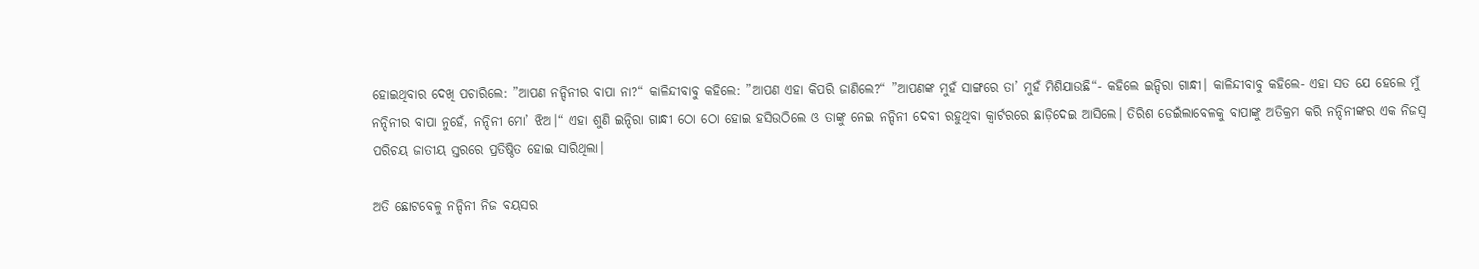ହୋଇଥିବାର ଦେଖି ପଚାରିଲେ: ”ଆପଣ ନନ୍ଦିନୀର ବାପା ନା?“ କାଳିନ୍ଦୀବାବୁ କହିଲେ: ”ଆପଣ ଏହା କିପରି ଜାଣିଲେ?“ ”ଆପଣଙ୍କ ମୁହଁ ସାଙ୍ଗରେ ତା’ ମୁହଁ ମିଶିଯାଉଛି“- କହିଲେ ଇନ୍ଦିରା ଗାନ୍ଧୀ। କାଳିନ୍ଦୀବାବୁ କହିଲେ- ଏହା ସତ ଯେ ହେଲେ ମୁଁ ନନ୍ଦିନୀର ବାପା ନୁହେଁ, ନନ୍ଦିନୀ ମୋ’ ଝିଅ।“ ଏହା ଶୁଣି ଇନ୍ଦିରା ଗାନ୍ଧୀ ଠୋ ଠୋ ହୋଇ ହସିଉଠିଲେ ଓ ତାଙ୍କୁ ନେଇ ନନ୍ଦିନୀ ଦେବୀ ରହୁଥିବା କ୍ୱାର୍ଟରରେ ଛାଡ଼ିଦେଇ ଆସିଲେ। ତିରିଶ ଡେଇଁଲାବେଳକୁ ବାପାଙ୍କୁ ଅତିକ୍ରମ କରି ନନ୍ଦିନୀଙ୍କର ଏକ ନିଜସ୍ବ ପରିଚୟ ଜାତୀୟ ସ୍ତରରେ ପ୍ରତିଷ୍ଠିତ ହୋଇ ସାରିଥିଲା।

ଅତି ଛୋଟବେଳୁ ନନ୍ଦିନୀ ନିଜ ବୟସର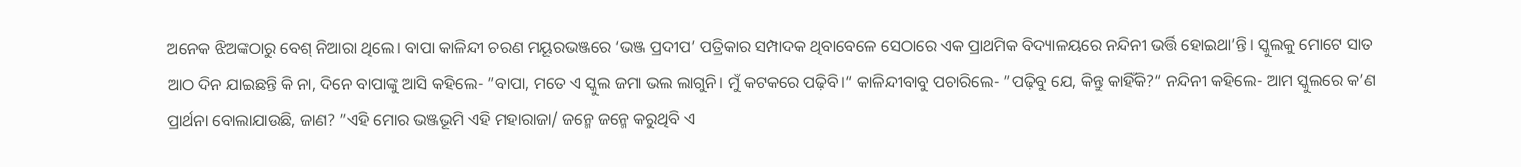ଅନେକ ଝିଅଙ୍କଠାରୁ ବେଶ୍‌ ନିଆରା ଥିଲେ। ବାପା କାଳିନ୍ଦୀ ଚରଣ ମୟୂରଭଞ୍ଜରେ ‘ଭଞ୍ଜ ପ୍ରଦୀପ’ ପତ୍ରିକାର ସମ୍ପାଦକ ଥିବାବେଳେ ସେଠାରେ ଏକ ପ୍ରାଥମିକ ବିଦ୍ୟାଳୟରେ ନନ୍ଦିନୀ ଭର୍ତ୍ତି ହୋଇଥା’ନ୍ତି। ସ୍କୁଲକୁ ମୋଟେ ସାତ ଆଠ ଦିନ ଯାଇଛନ୍ତି କି ନା, ଦିନେ ବାପାଙ୍କୁ ଆସି କହିଲେ- ”ବାପା, ମତେ ଏ ସ୍କୁଲ ଜମା ଭଲ ଲାଗୁନି। ମୁଁ କଟକରେ ପଢ଼ିବି।“ କାଳିନ୍ଦୀବାବୁ ପଚାରିଲେ- ”ପଢ଼ିବୁ ଯେ, କିନ୍ତୁ କାହିଁକି?“ ନନ୍ଦିନୀ କହିଲେ- ଆମ ସ୍କୁଲରେ କ’ଣ ପ୍ରାର୍ଥନା ବୋଲାଯାଉଛି, ଜାଣ? ”ଏହି ମୋର ଭଞ୍ଜଭୂମି ଏହି ମହାରାଜା/ ଜନ୍ମେ ଜନ୍ମେ କରୁଥିବି ଏ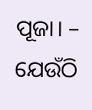ପୂଜା। – ଯେଉଁଠି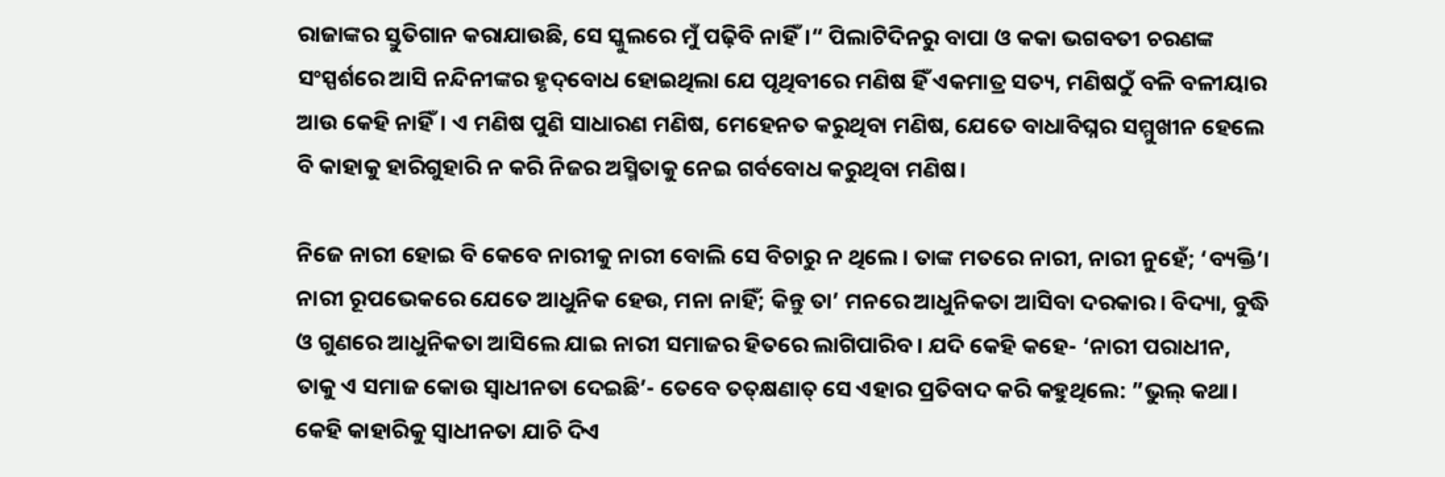ରାଜାଙ୍କର ସ୍ତୁତିଗାନ କରାଯାଉଛି, ସେ ସ୍କୁଲରେ ମୁଁ ପଢ଼ିବି ନାହିଁ।“ ପିଲାଟିଦିନରୁ ବାପା ଓ କକା ଭଗବତୀ ଚରଣଙ୍କ ସଂସ୍ପର୍ଶରେ ଆସି ନନ୍ଦିନୀଙ୍କର ହୃଦ୍‌ବୋଧ ହୋଇଥିଲା ଯେ ପୃଥିବୀରେ ମଣିଷ ହିଁ ଏକମାତ୍ର ସତ୍ୟ, ମଣିଷଠୁଁ ବଳି ବଳୀୟାର ଆଉ କେହି ନାହିଁ। ଏ ମଣିଷ ପୁଣି ସାଧାରଣ ମଣିଷ, ମେହେନତ କରୁଥିବା ମଣିଷ, ଯେତେ ବାଧାବିଘ୍ନର ସମ୍ମୁଖୀନ ହେଲେ ବି କାହାକୁ ହାରିଗୁହାରି ନ କରି ନିଜର ଅସ୍ମିତାକୁ ନେଇ ଗର୍ବବୋଧ କରୁଥିବା ମଣିଷ।

ନିଜେ ନାରୀ ହୋଇ ବି କେବେ ନାରୀକୁ ନାରୀ ବୋଲି ସେ ବିଚାରୁ ନ ଥିଲେ। ତାଙ୍କ ମତରେ ନାରୀ, ନାରୀ ନୁହେଁ; ‘ବ୍ୟକ୍ତି’। ନାରୀ ରୂପଭେକରେ ଯେତେ ଆଧୁନିକ ହେଉ, ମନା ନାହିଁ; କିନ୍ତୁ ତା’ ମନରେ ଆଧୁନିକତା ଆସିବା ଦରକାର। ବିଦ୍ୟା, ବୁଦ୍ଧି ଓ ଗୁଣରେ ଆଧୁନିକତା ଆସିଲେ ଯାଇ ନାରୀ ସମାଜର ହିତରେ ଲାଗିପାରିବ। ଯଦି କେହି କହେ- ‘ନାରୀ ପରାଧୀନ, ତାକୁ ଏ ସମାଜ କୋଉ ସ୍ବାଧୀନତା ଦେଇଛି’- ତେବେ ତତ୍‌କ୍ଷଣାତ୍‌ ସେ ଏହାର ପ୍ରତିବାଦ କରି କହୁଥିଲେ: ”ଭୁଲ୍‌ କଥା। କେହି କାହାରିକୁ ସ୍ବାଧୀନତା ଯାଚି ଦିଏ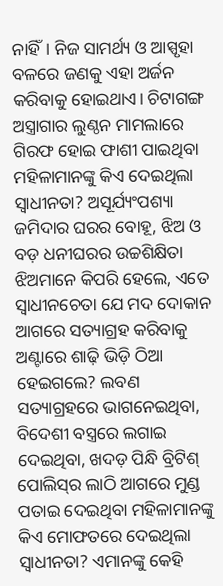ନାହିଁ। ନିଜ ସାମର୍ଥ୍ୟ ଓ ଆସ୍ପୃହା ବଳରେ ଜଣକୁ ଏହା ଅର୍ଜନ କରିବାକୁ ହୋଇଥାଏ। ଚିଟାଗଙ୍ଗ ଅସ୍ତ୍ରାଗାର ଲୁଣ୍ଠନ ମାମଲାରେ ଗିରଫ ହୋଇ ଫାଶୀ ପାଇଥିବା ମହିଳାମାନଙ୍କୁ କିଏ ଦେଇଥିଲା ସ୍ବାଧୀନତା? ଅସୂର୍ଯ୍ୟଂପଶ୍ୟା ଜମିଦାର ଘରର ବୋହୂ, ଝିଅ ଓ ବଡ଼ ଧନୀଘରର ଉଚ୍ଚଶିକ୍ଷିତା ଝିଅମାନେ କିପରି ହେଲେ, ଏତେ ସ୍ବାଧୀନଚେତା ଯେ ମଦ ଦୋକାନ ଆଗରେ ସତ୍ୟାଗ୍ରହ କରିବାକୁ ଅଣ୍ଟାରେ ଶାଢ଼ି ଭିଡ଼ି ଠିଆ ହେଇଗଲେ? ଲବଣ ସତ୍ୟାଗ୍ରହରେ ଭାଗନେଇଥିବା, ବିଦେଶୀ ବସ୍ତ୍ରରେ ଲଗାଇ ଦେଇଥିବା, ଖଦଡ଼ ପିନ୍ଧି ବ୍ରିଟିଶ୍‌ ପୋଲିସ୍‌ର ଲାଠି ଆଗରେ ମୁଣ୍ଡ ପତାଇ ଦେଇଥିବା ମହିଳାମାନଙ୍କୁ କିଏ ମୋଫତରେ ଦେଇଥିଲା ସ୍ବାଧୀନତା? ଏମାନଙ୍କୁ କେହି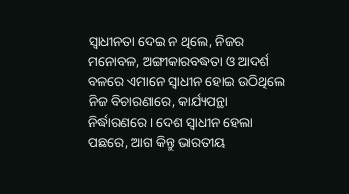ସ୍ବାଧୀନତା ଦେଇ ନ ଥିଲେ, ନିଜର ମନୋବଳ, ଅଙ୍ଗୀକାରବଦ୍ଧତା ଓ ଆଦର୍ଶ ବଳରେ ଏମାନେ ସ୍ବାଧୀନ ହୋଇ ଉଠିଥିଲେ ନିଜ ବିଚାରଣାରେ, କାର୍ଯ୍ୟପନ୍ଥା ନିର୍ଦ୍ଧାରଣରେ। ଦେଶ ସ୍ବାଧୀନ ହେଲା ପଛରେ, ଆଗ କିନ୍ତୁ ଭାରତୀୟ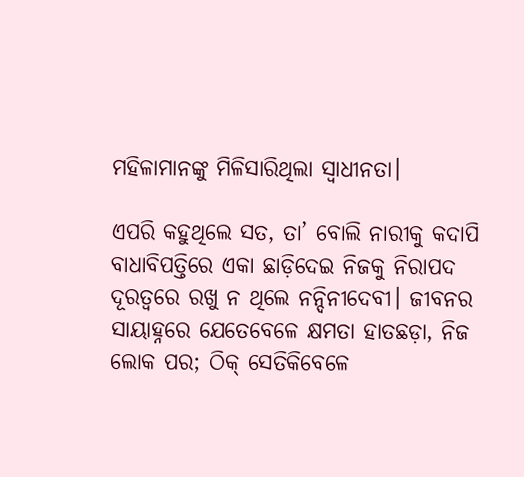ମହିଳାମାନଙ୍କୁ ମିଳିସାରିଥିଲା ସ୍ବାଧୀନତା।

ଏପରି କହୁଥିଲେ ସତ, ତା’ ବୋଲି ନାରୀକୁ କଦାପି ବାଧାବିପତ୍ତିରେ ଏକା ଛାଡ଼ିଦେଇ ନିଜକୁ ନିରାପଦ ଦୂରତ୍ୱରେ ରଖୁ ନ ଥିଲେ ନନ୍ଦିନୀଦେବୀ। ଜୀବନର ସାୟାହ୍ନରେ ଯେତେବେଳେ କ୍ଷମତା ହାତଛଡ଼ା, ନିଜ ଲୋକ ପର; ଠିକ୍‌ ସେତିକିବେଳେ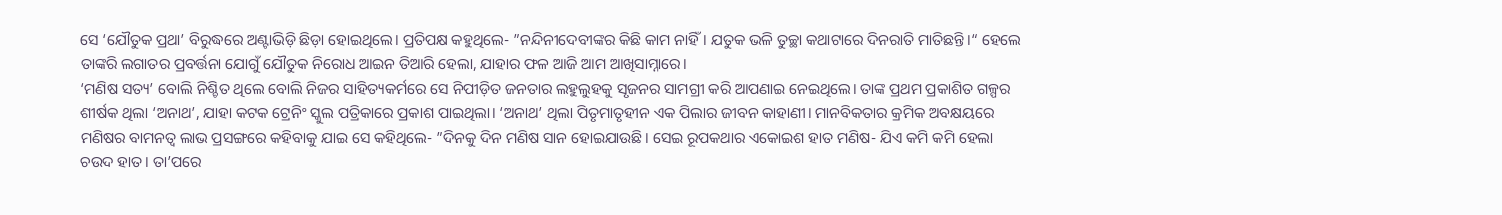ସେ ‘ଯୌତୁକ ପ୍ରଥା’ ବିରୁଦ୍ଧରେ ଅଣ୍ଟାଭିଡ଼ି ଛିଡ଼ା ହୋଇଥିଲେ। ପ୍ରତିପକ୍ଷ କହୁଥିଲେ- ”ନନ୍ଦିନୀଦେବୀଙ୍କର କିଛି କାମ ନାହିଁ। ଯତୁକ ଭଳି ତୁଚ୍ଛା କଥାଟାରେ ଦିନରାତି ମାତିଛନ୍ତି।“ ହେଲେ ତାଙ୍କରି ଲଗାତର ପ୍ରବର୍ତ୍ତନା ଯୋଗୁଁ ଯୌତୁକ ନିରୋଧ ଆଇନ ତିଆରି ହେଲା, ଯାହାର ଫଳ ଆଜି ଆମ ଆଖିସାମ୍ନାରେ।
‘ମଣିଷ ସତ୍ୟ’ ବୋଲି ନିଶ୍ଚିତ ଥିଲେ ବୋଲି ନିଜର ସାହିତ୍ୟକର୍ମରେ ସେ ନିପୀଡ଼ିତ ଜନତାର ଲହୁଲୁହକୁ ସୃଜନର ସାମଗ୍ରୀ କରି ଆପଣାଇ ନେଇଥିଲେ। ତାଙ୍କ ପ୍ରଥମ ପ୍ରକାଶିତ ଗଳ୍ପର ଶୀର୍ଷକ ଥିଲା ‘ଅନାଥ’, ଯାହା କଟକ ଟ୍ରେନିଂ ସ୍କୁଲ ପତ୍ରିକାରେ ପ୍ରକାଶ ପାଇଥିଲା। ‘ଅନାଥ’ ଥିଲା ପିତୃମାତୃହୀନ ଏକ ପିଲାର ଜୀବନ କାହାଣୀ। ମାନବିକତାର କ୍ରମିକ ଅବକ୍ଷୟରେ ମଣିଷର ବାମନତ୍ୱ ଲାଭ ପ୍ରସଙ୍ଗରେ କହିବାକୁ ଯାଇ ସେ କହିଥିଲେ- ”ଦିନକୁ ଦିନ ମଣିଷ ସାନ ହୋଇଯାଉଛି। ସେଇ ରୂପକଥାର ଏକୋଇଶ ହାତ ମଣିଷ- ଯିଏ କମି କମି ହେଲା ଚଉଦ ହାତ। ତା’ପରେ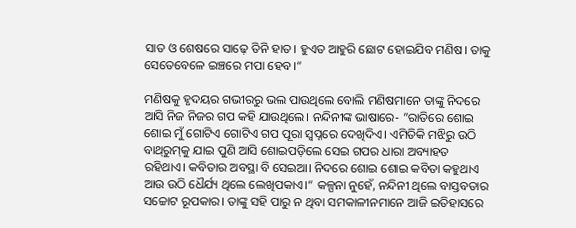ସାତ ଓ ଶେଷରେ ସାଢ଼େ ତିନି ହାତ। ହୁଏତ ଆହୁରି ଛୋଟ ହୋଇଯିବ ମଣିଷ। ତାକୁ ସେତେବେଳେ ଇଞ୍ଚରେ ମପା ହେବ।“

ମଣିଷକୁ ହୃଦୟର ଗଭୀରରୁ ଭଲ ପାଉଥିଲେ ବୋଲି ମଣିଷମାନେ ତାଙ୍କୁ ନିଦରେ ଆସି ନିଜ ନିଜର ଗପ କହି ଯାଉଥିଲେ। ନନ୍ଦିନୀଙ୍କ ଭାଷାରେ- ”ରାତିରେ ଶୋଇ ଶୋଇ ମୁଁ ଗୋଟିଏ ଗୋଟିଏ ଗପ ପୂରା ସ୍ବପ୍ନରେ ଦେଖିଦିଏ। ଏମିତିକି ମଝିରୁ ଉଠି ବାଥ୍‌ରୁମ୍‌କୁ ଯାଇ ପୁଣି ଆସି ଶୋଇପଡ଼ିଲେ ସେଇ ଗପର ଧାରା ଅବ୍ୟାହତ ରହିଥାଏ। କବିତାର ଅବସ୍ଥା ବି ସେଇଆ। ନିଦରେ ଶୋଇ ଶୋଇ କବିତା କହୁଥାଏ ଆଉ ଉଠି ଧୈର୍ଯ୍ୟ ଥିଲେ ଲେଖିପକାଏ।“ କଳ୍ପନା ନୁହେଁ, ନନ୍ଦିନୀ ଥିଲେ ବାସ୍ତବତାର ସଚ୍ଚୋଟ ରୂପକାର। ତାଙ୍କୁ ସହି ପାରୁ ନ ଥିବା ସମକାଳୀନମାନେ ଆଜି ଇତିହାସରେ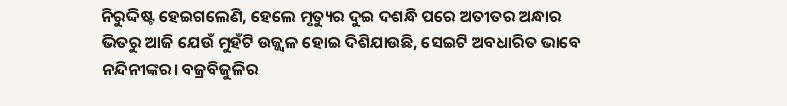ନିରୁଦ୍ଦିଷ୍ଟ ହେଇଗଲେଣି, ହେଲେ ମୃତ୍ୟୁର ଦୁଇ ଦଶନ୍ଧି ପରେ ଅତୀତର ଅନ୍ଧାର ଭିତରୁ ଆଜି ଯେଉଁ ମୁହଁଟି ଉଜ୍ଜ୍ୱଳ ହୋଇ ଦିଶିଯାଉଛି, ସେଇଟି ଅବଧାରିତ ଭାବେ ନନ୍ଦିନୀଙ୍କର। ବଜ୍ରବିଜୁଳିର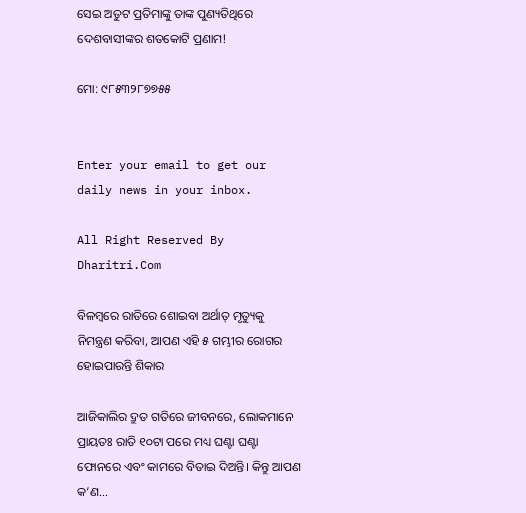ସେଇ ଅତୁଟ ପ୍ରତିମାଙ୍କୁ ତାଙ୍କ ପୁଣ୍ୟତିଥିରେ ଦେଶବାସୀଙ୍କର ଶତକୋଟି ପ୍ରଣାମ!

ମୋ: ୯୮୫୩୨୮୭୭୫୫


Enter your email to get our daily news in your inbox.

All Right Reserved By Dharitri.Com

ବିଳମ୍ବରେ ରାତିରେ ଶୋଇବା ଅର୍ଥାତ୍‌ ମୃତ୍ୟୁକୁ ନିମନ୍ତ୍ରଣ କରିବା, ଆପଣ ଏହି ୫ ଗମ୍ଭୀର ରୋଗର ହୋଇପାରନ୍ତି ଶିକାର

ଆଜିକାଲିର ଦ୍ରୁତ ଗତିରେ ଜୀବନରେ, ଲୋକମାନେ ପ୍ରାୟତଃ ରାତି ୧୦ଟା ପରେ ମଧ୍ୟ ଘଣ୍ଟା ଘଣ୍ଟା ଫୋନରେ ଏବଂ କାମରେ ବିତାଇ ଦିଅନ୍ତି। କିନ୍ତୁ ଆପଣ କ’ଣ…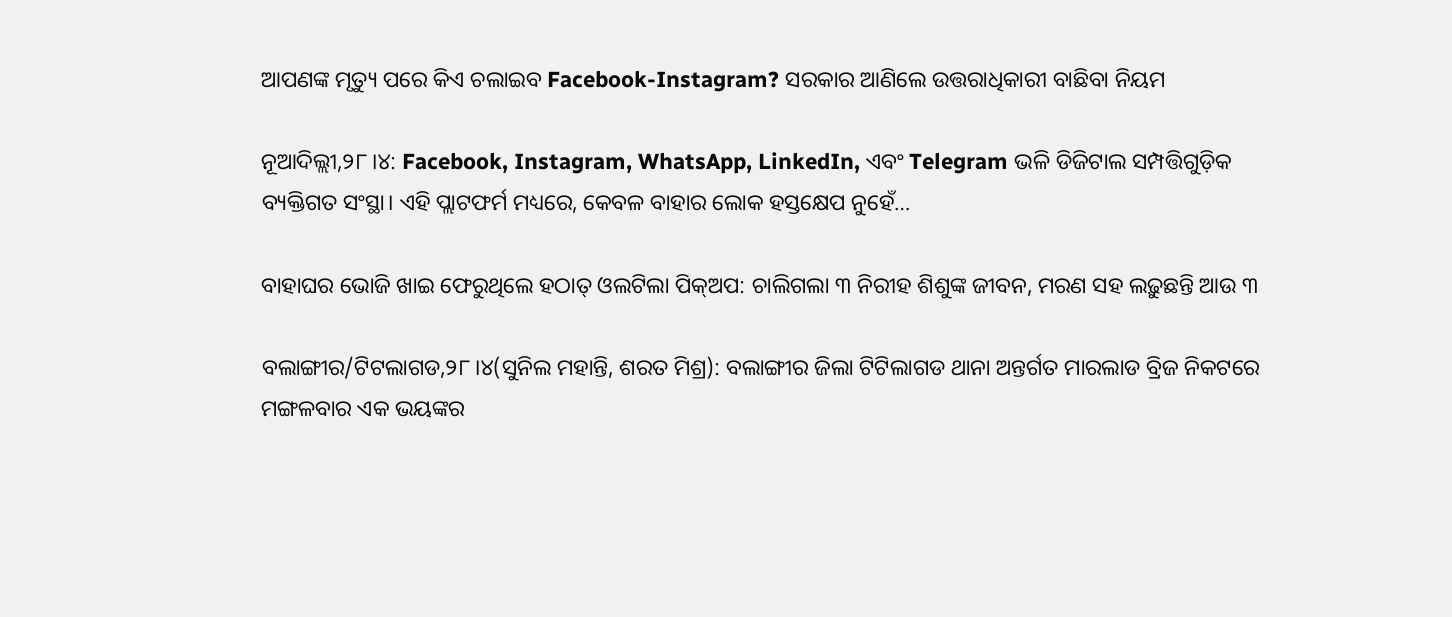ଆପଣଙ୍କ ମୃତ୍ୟୁ ପରେ କିଏ ଚଲାଇବ Facebook-Instagram? ସରକାର ଆଣିଲେ ଉତ୍ତରାଧିକାରୀ ବାଛିବା ନିୟମ

ନୂଆଦିଲ୍ଲୀ,୨୮।୪: Facebook, Instagram, WhatsApp, LinkedIn, ଏବଂ Telegram ଭଳି ଡିଜିଟାଲ ସମ୍ପତ୍ତିଗୁଡ଼ିକ ବ୍ୟକ୍ତିଗତ ସଂସ୍ଥା। ଏହି ପ୍ଲାଟଫର୍ମ ମଧ୍ୟରେ, କେବଳ ବାହାର ଲୋକ ହସ୍ତକ୍ଷେପ ନୁହେଁ…

ବାହାଘର ଭୋଜି ଖାଇ ଫେରୁଥିଲେ ହଠାତ୍‌ ଓଲଟିଲା ପିକ୍‌ଅପ: ଚାଲିଗଲା ୩ ନିରୀହ ଶିଶୁଙ୍କ ଜୀବନ, ମରଣ ସହ ଲଢ଼ୁଛନ୍ତି ଆଉ ୩

ବଲାଙ୍ଗୀର/ଟିଟଲାଗଡ,୨୮।୪(ସୁନିଲ ମହାନ୍ତି, ଶରତ ମିଶ୍ର): ବଲାଙ୍ଗୀର ଜିଲା ଟିଟିଲାଗଡ ଥାନା ଅନ୍ତର୍ଗତ ମାରଲାଡ ବ୍ରିଜ ନିକଟରେ ମଙ୍ଗଳବାର ଏକ ଭୟଙ୍କର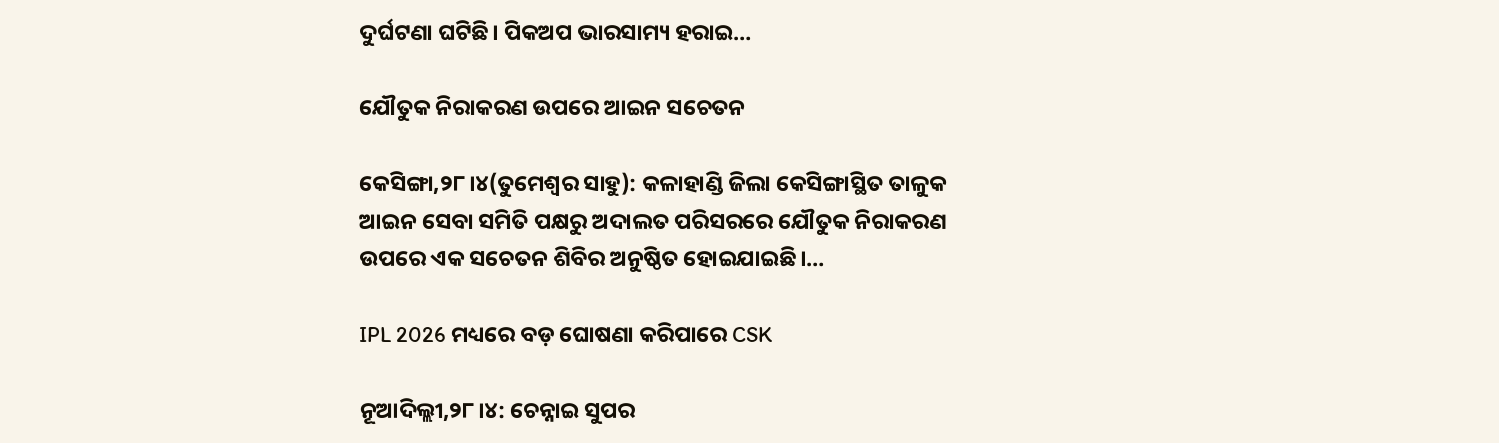ଦୁର୍ଘଟଣା ଘଟିଛି। ପିକଅପ ଭାରସାମ୍ୟ ହରାଇ…

ଯୌତୁକ ନିରାକରଣ ଉପରେ ଆଇନ ସଚେତନ

କେସିଙ୍ଗା,୨୮।୪(ତୁମେଶ୍ୱର ସାହୁ): କଳାହାଣ୍ଡି ଜିଲା କେସିଙ୍ଗାସ୍ଥିତ ତାଳୁକ ଆଇନ ସେବା ସମିତି ପକ୍ଷରୁ ଅଦାଲତ ପରିସରରେ ଯୌତୁକ ନିରାକରଣ  ଉପରେ ଏକ ସଚେତନ ଶିବିର ଅନୁଷ୍ଠିତ ହୋଇଯାଇଛି।…

IPL 2026 ମଧ୍ୟରେ ବଡ଼ ଘୋଷଣା କରିପାରେ CSK

ନୂଆଦିଲ୍ଲୀ,୨୮।୪: ଚେନ୍ନାଇ ସୁପର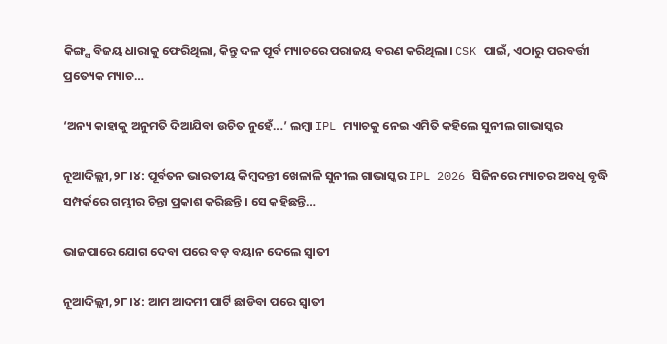କିଙ୍ଗ୍ସ ବିଜୟ ଧାରାକୁ ଫେରିଥିଲା, କିନ୍ତୁ ଦଳ ପୂର୍ବ ମ୍ୟାଚରେ ପରାଜୟ ବରଣ କରିଥିଲା। CSK ପାଇଁ, ଏଠାରୁ ପରବର୍ତ୍ତୀ ପ୍ରତ୍ୟେକ ମ୍ୟାଚ…

‘ଅନ୍ୟ କାହାକୁ ଅନୁମତି ଦିଆଯିବା ଉଚିତ ନୁହେଁ…’ ଲମ୍ବା IPL ମ୍ୟାଚକୁ ନେଇ ଏମିତି କହିଲେ ସୁନୀଲ ଗାଭାସ୍କର

ନୂଆଦିଲ୍ଲୀ,୨୮।୪: ପୂର୍ବତନ ଭାରତୀୟ କିମ୍ବଦନ୍ତୀ ଖେଳାଳି ସୁନୀଲ ଗାଭାସ୍କର IPL 2026 ସିଜିନରେ ମ୍ୟାଚର ଅବଧି ବୃଦ୍ଧି ସମ୍ପର୍କରେ ଗମ୍ଭୀର ଚିନ୍ତା ପ୍ରକାଶ କରିଛନ୍ତି। ସେ କହିଛନ୍ତି…

ଭାଜପାରେ ଯୋଗ ଦେବା ପରେ ବଡ଼ ବୟାନ ଦେଲେ ସ୍ବାତୀ

ନୂଆଦିଲ୍ଲୀ,୨୮।୪: ଆମ ଆଦମୀ ପାର୍ଟି ଛାଡିବା ପରେ ସ୍ବାତୀ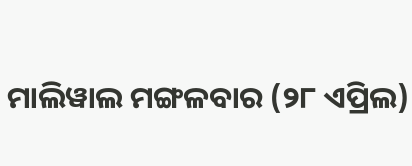ମାଲିୱାଲ ମଙ୍ଗଳବାର (୨୮ ଏପ୍ରିଲ)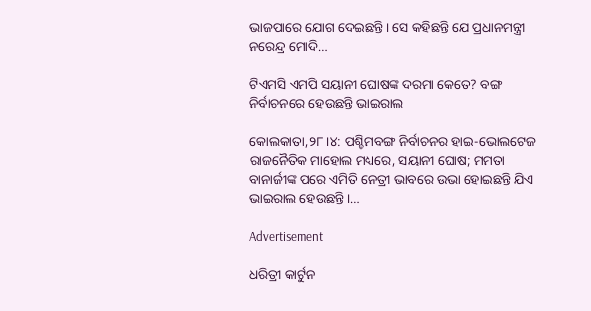ଭାଜପାରେ ଯୋଗ ଦେଇଛନ୍ତି। ସେ କହିଛନ୍ତି ଯେ ପ୍ରଧାନମନ୍ତ୍ରୀ ନରେନ୍ଦ୍ର ମୋଦି…

ଟିଏମସି ଏମପି ସୟାନୀ ଘୋଷଙ୍କ ଦରମା କେତେ? ବଙ୍ଗ ନିର୍ବାଚନରେ ହେଉଛନ୍ତି ଭାଇରାଲ

କୋଲକାତା,୨୮।୪: ପଶ୍ଚିମବଙ୍ଗ ନିର୍ବାଚନର ହାଇ-ଭୋଲଟେଜ ରାଜନୈତିକ ମାହୋଲ ମଧ୍ୟରେ, ସୟାନୀ ଘୋଷ; ମମତା ବାନାର୍ଜୀଙ୍କ ପରେ ଏମିତି ନେତ୍ରୀ ଭାବରେ ଉଭା ହୋଇଛନ୍ତି ଯିଏ ଭାଇରାଲ ହେଉଛନ୍ତି।…

Advertisement

ଧରିତ୍ରୀ କାର୍ଟୁନ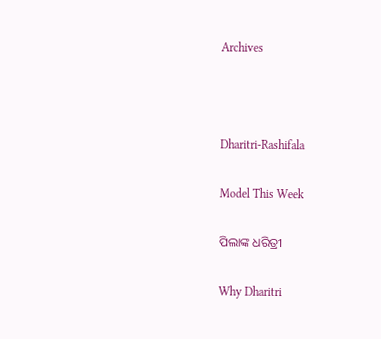Archives



Dharitri-Rashifala

Model This Week

ପିଲାଙ୍କ ଧରିତ୍ରୀ

Why Dharitri